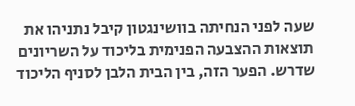שעה לפני הנחיתה בוושינגטון קיבל נתניהו את תוצאות ההצבעה הפנימית בליכוד על השריונים שדרש. הפער הזה, בין הבית הלבן לסניף הליכוד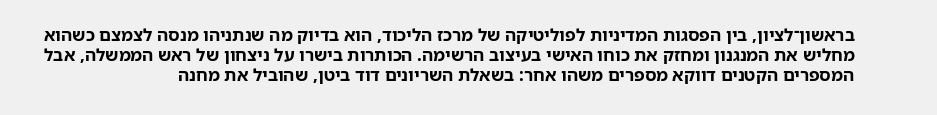בראשון־לציון, בין הפסגות המדיניות לפוליטיקה של מרכז הליכוד, הוא בדיוק מה שנתניהו מנסה לצמצם כשהוא מחליש את המנגנון ומחזק את כוחו האישי בעיצוב הרשימה. הכותרות בישרו על ניצחון של ראש הממשלה, אבל המספרים הקטנים דווקא מספרים משהו אחר: בשאלת השריונים דוד ביטן, שהוביל את מחנה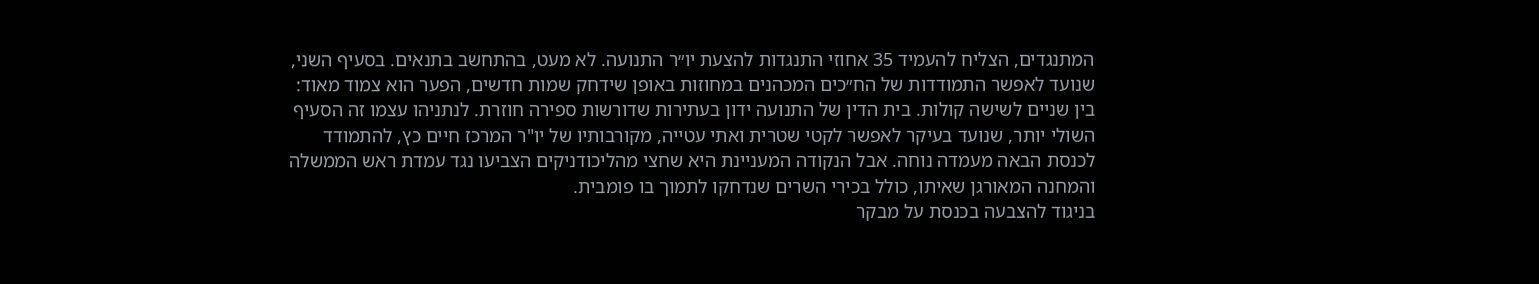המתנגדים, הצליח להעמיד 35 אחוזי התנגדות להצעת יו״ר התנועה. לא מעט, בהתחשב בתנאים. בסעיף השני, שנועד לאפשר התמודדות של הח״כים המכהנים במחוזות באופן שידחק שמות חדשים, הפער הוא צמוד מאוד: בין שניים לשישה קולות. בית הדין של התנועה ידון בעתירות שדורשות ספירה חוזרת. לנתניהו עצמו זה הסעיף השולי יותר, שנועד בעיקר לאפשר לקטי שטרית ואתי עטייה, מקורבותיו של יו"ר המרכז חיים כץ, להתמודד לכנסת הבאה מעמדה נוחה. אבל הנקודה המעניינת היא שחצי מהליכודניקים הצביעו נגד עמדת ראש הממשלה והמחנה המאורגן שאיתו, כולל בכירי השרים שנדחקו לתמוך בו פומבית.
בניגוד להצבעה בכנסת על מבקר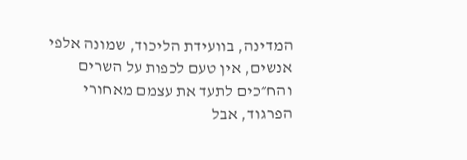המדינה, בוועידת הליכוד, שמונה אלפי אנשים, אין טעם לכפות על השרים והח״כים לתעד את עצמם מאחורי הפרגוד, אבל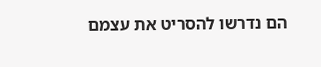הם נדרשו להסריט את עצמם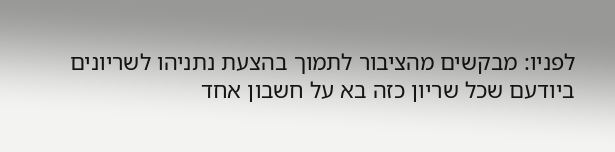לפניו: מבקשים מהציבור לתמוך בהצעת נתניהו לשריונים ביודעם שכל שריון כזה בא על חשבון אחד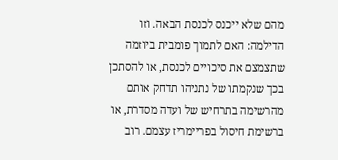מהם שלא ייכנס לכנסת הבאה. וזו הדילמה: האם לתמוך פומבית ביוזמה שתצמצם את סיכויים לכנסת, או להסתכן בכך שנקמתו של נתניהו תדחק אותם מהרשימה בתרחיש של ועדה מסדרת, או ברשימת חיסול בפריימריז עצמם. רוב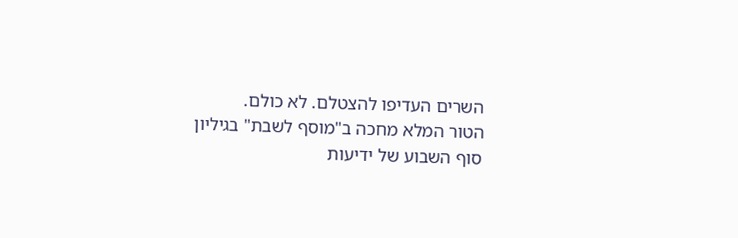השרים העדיפו להצטלם. לא כולם.
הטור המלא מחכה ב"מוסף לשבת" בגיליון סוף השבוע של ידיעות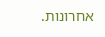אחרונות.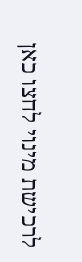לרכישת מינוי לחצו כאן